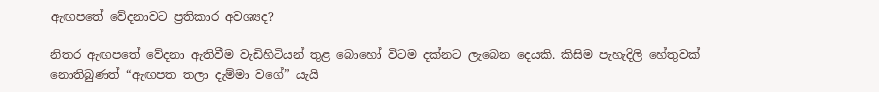ඇඟපතේ වේදනාවට ප්‍රතිකාර අවශ්‍යද?

නිතර ඇඟපතේ වේදනා ඇතිවීම වැඩිහිටියන් තුළ බොහෝ විටම දක්නට ලැබෙන දෙයකි. කිසිම පැහැදිලි හේතුවක් නොතිබුණත් “ඇඟපත තලා දැම්මා වගේ” යැයි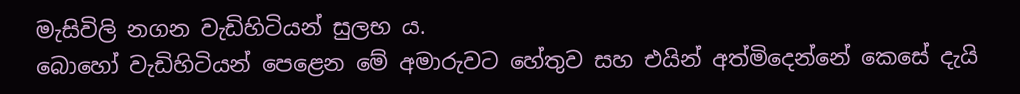මැසිවිලි නගන වැඩිහිටියන් සුලභ ය.
බොහෝ වැඩිහිටියන් පෙළෙන මේ අමාරුවට හේතුව සහ එයින් අත්මිදෙන්නේ කෙසේ දැයි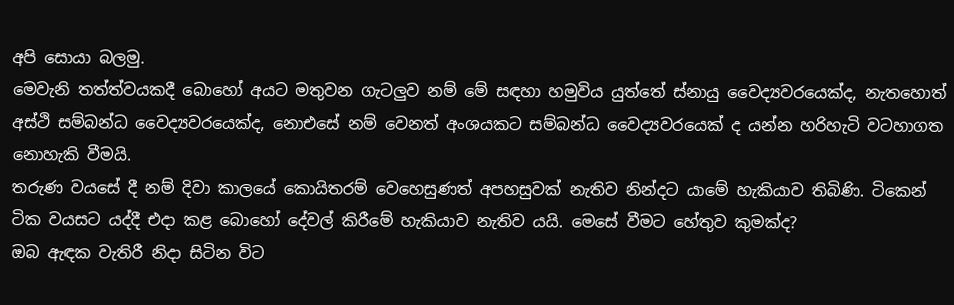අපි සොයා බලමු.
මෙවැනි තත්ත්වයකදී බොහෝ අයට මතුවන ගැටලුව නම් මේ සඳහා හමුවිය යුත්තේ ස්නායු වෛද්‍යවරයෙක්ද, නැතහොත් අස්ථි සම්බන්ධ වෛද්‍යවරයෙක්ද, නොඑසේ නම් වෙනත් අංශයකට සම්බන්ධ වෛද්‍යවරයෙක් ද යන්න හරිහැටි වටහාගත නොහැකි වීමයි.
තරුණ වයසේ දී නම් දිවා කාලයේ කොයිතරම් වෙහෙසුණත් අපහසුවක් නැතිව නින්දට යාමේ හැකියාව තිබිණි. ටිකෙන් ටික වයසට යද්දී එදා කළ බොහෝ දේවල් කිරීමේ හැකියාව නැතිව යයි. මෙසේ වීමට හේතුව කුමක්ද?
ඔබ ඇඳක වැතිරී නිදා සිටින විට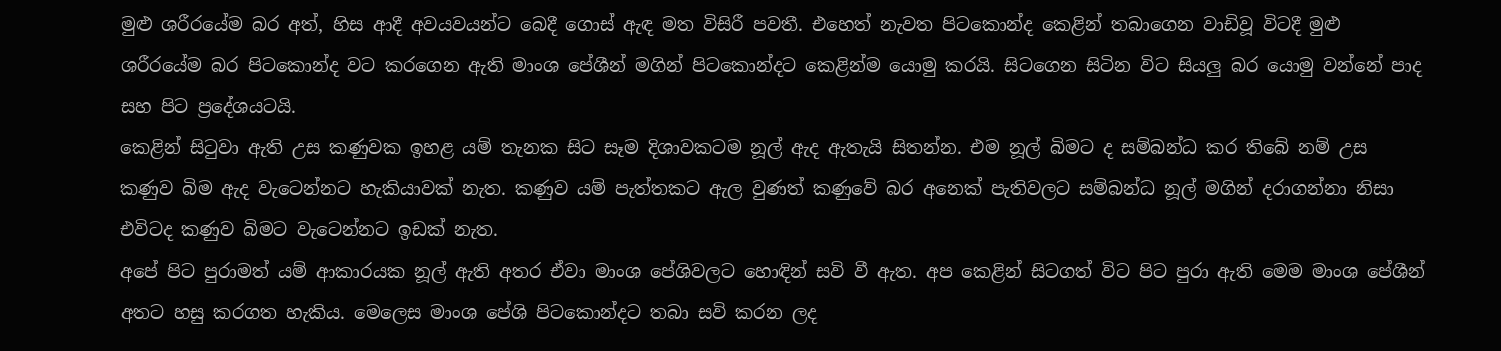මුළු ශරීරයේම බර අත්, හිස ආදී අවයවයන්ට බෙදී ගොස් ඇඳ මත විසිරී පවතී. එහෙත් නැවත පිටකොන්ද කෙළින් තබාගෙන වාඩිවූ විටදී මුළු ශරීරයේම බර පිටකොන්ද වට කරගෙන ඇති මාංශ පේශීන් මගින් පිටකොන්දට කෙළින්ම යොමු කරයි. සිටගෙන සිටින විට සියලු බර යොමු වන්නේ පාද සහ පිට ප්‍රදේශයටයි.
කෙළින් සිටුවා ඇති උස කණුවක ඉහළ යම් තැනක සිට සෑම දිශාවකටම නූල් ඇද ඇතැයි සිතන්න. එම නූල් බිමට ද සම්බන්ධ කර තිබේ නම් උස කණුව බිම ඇද වැටෙන්නට හැකියාවක් නැත. කණුව යම් පැත්තකට ඇල වුණත් කණුවේ බර අනෙක් පැතිවලට සම්බන්ධ නූල් මගින් දරාගන්නා නිසා එවිටද කණුව බිමට වැටෙන්නට ඉඩක් නැත.
අපේ පිට පුරාමත් යම් ආකාරයක නූල් ඇති අතර ඒවා මාංශ පේශිවලට හොඳින් සවි වී ඇත. අප කෙළින් සිටගත් විට පිට පුරා ඇති මෙම මාංශ පේශීන් අතට හසු කරගත හැකිය. මෙලෙස මාංශ පේශි පිටකොන්දට තබා සවි කරන ලද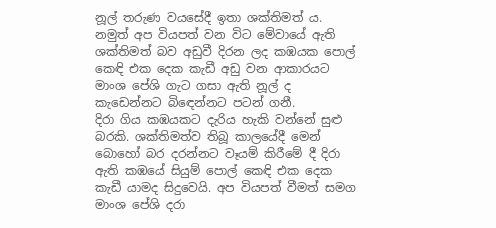නූල් තරුණ වයසේදී ඉතා ශක්තිමත් ය. නමුත් අප වියපත් වන විට මේවායේ ඇති ශක්තිමත් බව අඩුවී දිරන ලද කඹයක පොල් කෙඳි එක දෙක කැඩී අඩු වන ආකාරයට මාංශ පේශි ගැට ගසා ඇති නූල් ද කැඩෙන්නට බිඳෙන්නට පටන් ගනී.
දිරා ගිය කඹයකට දැරිය හැකි වන්නේ සුළු බරකි. ශක්තිමත්ව තිබූ කාලයේදී මෙන් බොහෝ බර දරන්නට වෑයම් කිරීමේ දී දිරා ඇති කඹයේ සියුම් පොල් කෙඳි එක දෙක කැඩී යාමද සිදුවෙයි. අප වියපත් වීමත් සමග මාංශ පේශි දරා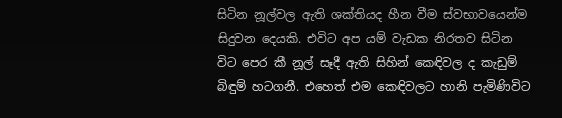සිටින නූල්වල ඇති ශක්තියද හීන වීම ස්වභාවයෙන්ම සිදුවන දෙයකි. එවිට අප යම් වැඩක නිරතව සිටින විට පෙර කී නූල් සෑදී ඇති සිහින් කෙඳිවල ද කැඩුම් බිඳුම් හටගනී. එහෙත් එම කෙඳිවලට හානි පැමිණිවිට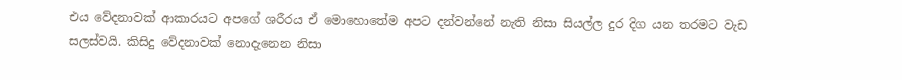එය වේදනාවක් ආකාරයට අපගේ ශරීරය ඒ මොහොතේම අපට දන්වන්නේ නැති නිසා සියල්ල දුර දිග යන තරමට වැඩ සලස්වයි. කිසිදු වේදනාවක් නොදැනෙන නිසා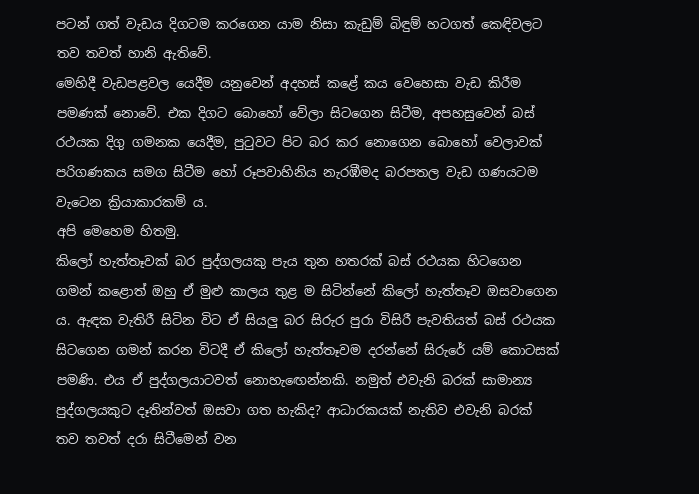පටන් ගත් වැඩය දිගටම කරගෙන යාම නිසා කැඩුම් බිඳුම් හටගත් කෙඳිවලට තව තවත් හානි ඇතිවේ.
මෙහිදී වැඩපළවල යෙදීම යනුවෙන් අදහස් කළේ කය වෙහෙසා වැඩ කිරීම පමණක් නොවේ. එක දිගට බොහෝ වේලා සිටගෙන සිටීම, අපහසුවෙන් බස් රථයක දිගු ගමනක යෙදීම, පුටුවට පිට බර කර නොගෙන බොහෝ වෙලාවක් පරිගණකය සමග සිටීම හෝ රූපවාහිනිය නැරඹීමද බරපතල වැඩ ගණයටම වැටෙන ක්‍රියාකාරකම් ය.
අපි මෙහෙම හිතමු.
කිලෝ හැත්තෑවක් බර පුද්ගලයකු පැය තුන හතරක් බස් රථයක හිටගෙන ගමන් කළොත් ඔහු ඒ මුළු කාලය තුළ ම සිටින්නේ කිලෝ හැත්තෑව ඔසවාගෙන ය. ඇඳක වැතිරී සිටින විට ඒ සියලු බර සිරුර පුරා විසිරී පැවතියත් බස් රථයක සිටගෙන ගමන් කරන විටදී ඒ කිලෝ හැත්තෑවම දරන්නේ සිරුරේ යම් කොටසක් පමණි. එය ඒ පුද්ගලයාටවත් නොහැඟෙන්නකි. නමුත් එවැනි බරක් සාමාන්‍ය පුද්ගලයකුට දෑතින්වත් ඔසවා ගත හැකිද? ආධාරකයක් නැතිව එවැනි බරක් තව තවත් දරා සිටීමෙන් වන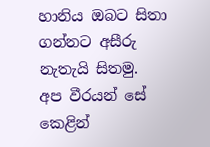හානිය ඔබට සිතා ගන්නට අසීරු නැතැයි සිතමු.
අප වීරයන් සේ කෙළින්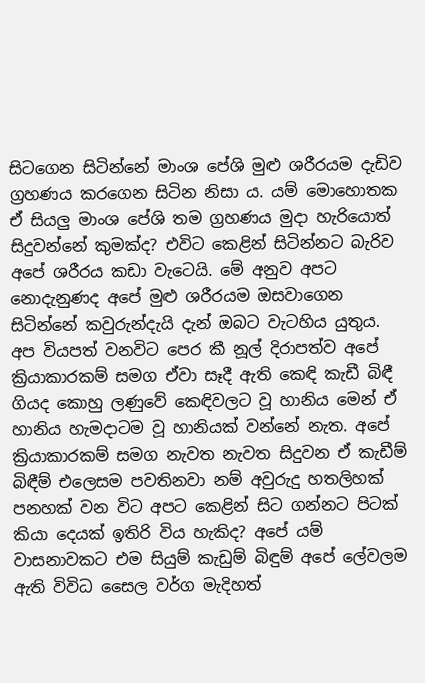සිටගෙන සිටින්නේ මාංශ පේශි මුළු ශරීරයම දැඩිව ග්‍රහණය කරගෙන සිටින නිසා ය. යම් මොහොතක ඒ සියලු මාංශ පේශි තම ග්‍රහණය මුදා හැරියොත් සිදුවන්නේ කුමක්ද? එවිට කෙළින් සිටින්නට බැරිව අපේ ශරීරය කඩා වැටෙයි. මේ අනුව අපට නොදැනුණද අපේ මුළු ශරීරයම ඔසවාගෙන සිටින්නේ කවුරුන්දැයි දැන් ඔබට වැටහිය යුතුය.
අප වියපත් වනවිට පෙර කී නූල් දිරාපත්ව අපේ ක්‍රියාකාරකම් සමග ඒවා සෑදී ඇති කෙඳි කැඩී බිඳී ගියද කොහු ලණුවේ කෙඳිවලට වූ හානිය මෙන් ඒ හානිය හැමදාටම වූ හානියක් වන්නේ නැත. අපේ ක්‍රියාකාරකම් සමග නැවත නැවත සිදුවන ඒ කැඩීම් බිඳීම් එලෙසම පවතිනවා නම් අවුරුදු හතලිහක් පනහක් වන විට අපට කෙළින් සිට ගන්නට පිටක් කියා දෙයක් ඉතිරි විය හැකිද? අපේ යම් වාසනාවකට එම සියුම් කැඩුම් බිඳුම් අපේ ලේවලම ඇති විවිධ සෛල වර්ග මැදිහත්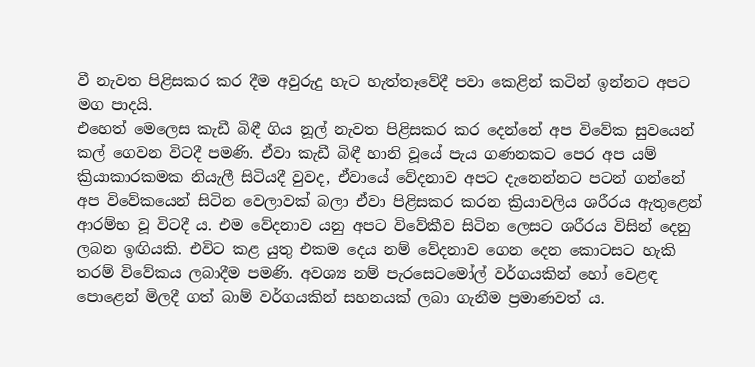වී නැවත පිළිසකර කර දීම අවුරුදු හැට හැත්තෑවේදී පවා කෙළින් කටින් ඉන්නට අපට මග පාදයි.
එහෙත් මෙලෙස කැඩී බිඳී ගිය නූල් නැවත පිළිසකර කර දෙන්නේ අප විවේක සුවයෙන් කල් ගෙවන විටදී පමණි. ඒවා කැඩී බිඳී හානි වූයේ පැය ගණනකට පෙර අප යම් ක්‍රියාකාරකමක නියැලී සිටියදී වුවද, ඒවායේ වේදනාව අපට දැනෙන්නට පටන් ගන්නේ අප විවේකයෙන් සිටින වෙලාවක් බලා ඒවා පිළිසකර කරන ක්‍රියාවලිය ශරීරය ඇතුළෙන් ආරම්භ වූ විටදී ය. එම වේදනාව යනු අපට විවේකීව සිටින ලෙසට ශරීරය විසින් දෙනු ලබන ඉඟියකි. එවිට කළ යුතු එකම දෙය නම් වේදනාව ගෙන දෙන කොටසට හැකි තරම් විවේකය ලබාදීම පමණි. අවශ්‍ය නම් පැරසෙටමෝල් වර්ගයකින් හෝ වෙළඳ පොළෙන් මිලදී ගත් බාම් වර්ගයකින් සහනයක් ලබා ගැනීම ප්‍රමාණවත් ය.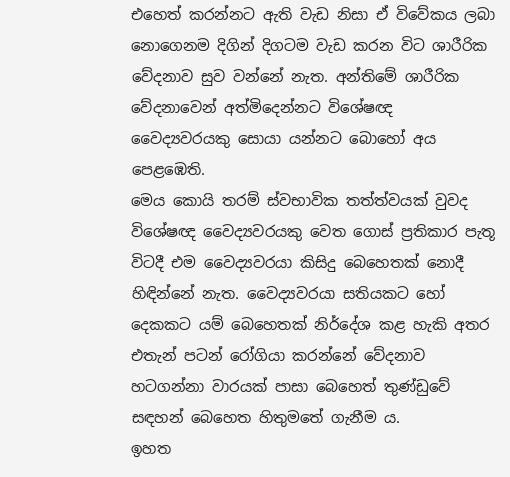එහෙත් කරන්නට ඇති වැඩ නිසා ඒ විවේකය ලබා නොගෙනම දිගින් දිගටම වැඩ කරන විට ශාරීරික වේදනාව සුව වන්නේ නැත. අන්තිමේ ශාරීරික වේදනාවෙන් අත්මිදෙන්නට විශේෂඥ වෛද්‍යවරයකු සොයා යන්නට බොහෝ අය පෙළඹෙති.
මෙය කොයි තරම් ස්වභාවික තත්ත්වයක් වුවද විශේෂඥ වෛද්‍යවරයකු වෙත ගොස් ප්‍රතිකාර පැතූ විටදී එම වෛද්‍යවරයා කිසිදු බෙහෙතක් නොදී හිඳින්නේ නැත. වෛද්‍යවරයා සතියකට හෝ දෙකකට යම් බෙහෙතක් නිර්දේශ කළ හැකි අතර එතැන් පටන් රෝගියා කරන්නේ වේදනාව හටගන්නා වාරයක් පාසා බෙහෙත් තුණ්ඩුවේ සඳහන් බෙහෙත හිතුමතේ ගැනීම ය.
ඉහත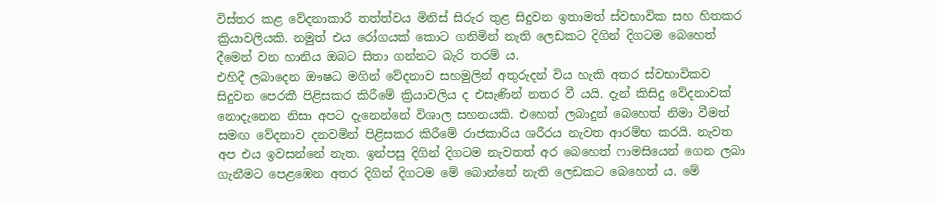විස්තර කළ වේදනාකාරී තත්ත්වය මිනිස් සිරුර තුළ සිදුවන ඉතාමත් ස්වභාවික සහ හිතකර ක්‍රියාවලියකි. නමුත් එය රෝගයක් කොට ගනිමින් නැති ලෙඩකට දිගින් දිගටම බෙහෙත් දීමෙන් වන හානිය ඔබට සිතා ගන්නට බැරි තරම් ය.
එහිදී ලබාදෙන ඖෂධ මගින් වේදනාව සහමුලින් අතුරුදන් විය හැකි අතර ස්වභාවිකව සිදුවන පෙරකී පිළිසකර කිරීමේ ක්‍රියාවලිය ද එසැණින් නතර වී යයි. දැන් කිසිදු වේදනාවක් නොදැනෙන නිසා අපට දැනෙන්නේ විශාල සහනයකි. එහෙත් ලබාදුන් බෙහෙත් නිමා වීමත් සමඟ වේදනාව දනවමින් පිළිසකර කිරීමේ රාජකාරිය ශරීරය නැවත ආරම්භ කරයි. නැවත අප එය ඉවසන්නේ නැත. ඉන්පසු දිගින් දිගටම නැවතත් අර බෙහෙත් ෆාමසියෙන් ගෙන ලබා ගැනීමට පෙළඹෙන අතර දිගින් දිගටම මේ බොන්නේ නැති ලෙඩකට බෙහෙත් ය. මේ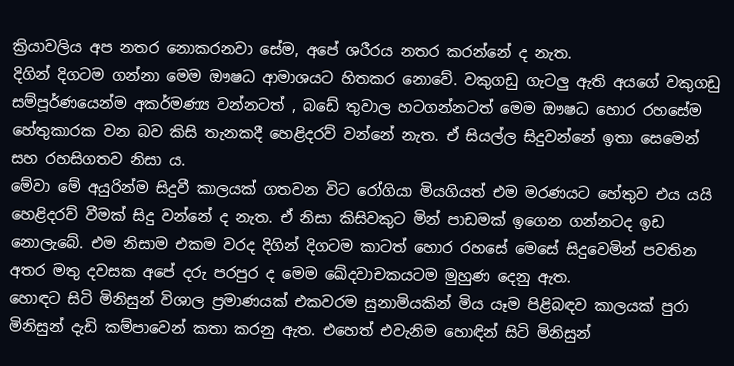ක්‍රියාවලිය අප නතර නොකරනවා සේම, අපේ ශරීරය නතර කරන්නේ ද නැත.
දිගින් දිගටම ගන්නා මෙම ඖෂධ ආමාශයට හිතකර නොවේ. වකුගඩු ගැටලු ඇති අයගේ වකුගඩු සම්පූර්ණයෙන්ම අකර්මණ්‍ය වන්නටත් , බඩේ තුවාල හටගන්නටත් මෙම ඖෂධ හොර රහසේම හේතුකාරක වන බව කිසි තැනකදී හෙළිදරව් වන්නේ නැත. ඒ සියල්ල සිදුවන්නේ ඉතා සෙමෙන් සහ රහසිගතව නිසා ය.
මේවා මේ අයුරින්ම සිදුවී කාලයක් ගතවන විට රෝගියා මියගියත් එම මරණයට හේතුව එය යයි හෙළිදරව් වීමක් සිදු වන්නේ ද නැත. ඒ නිසා කිසිවකුට මින් පාඩමක් ඉගෙන ගන්නටද ඉඩ නොලැබේ. එම නිසාම එකම වරද දිගින් දිගටම කාටත් හොර රහසේ මෙසේ සිදුවෙමින් පවතින අතර මතු දවසක අපේ දරු පරපුර ද මෙම ඛේදවාචකයටම මුහුණ දෙනු ඇත.
හොඳට සිටි මිනිසුන් විශාල ප්‍රමාණයක් එකවරම සුනාමියකින් මිය යෑම පිළිබඳව කාලයක් පුරා මිනිසුන් දැඩි කම්පාවෙන් කතා කරනු ඇත. එහෙත් එවැනිම හොඳින් සිටි මිනිසුන්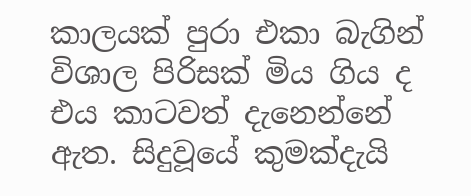කාලයක් පුරා එකා බැගින් විශාල පිරිසක් මිය ගිය ද එය කාටවත් දැනෙන්නේ ඇත. සිදුවූයේ කුමක්දැයි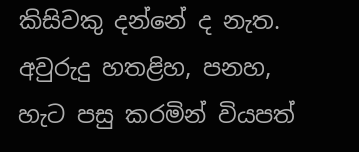කිසිවකු දන්නේ ද නැත.
අවුරුදු හතළිහ, පනහ, හැට පසු කරමින් වියපත්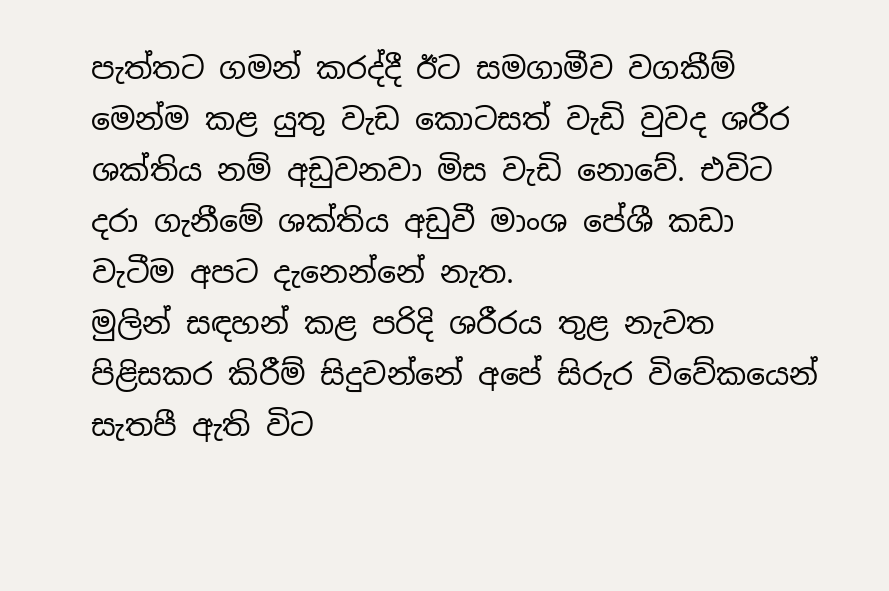පැත්තට ගමන් කරද්දී ඊට සමගාමීව වගකීම් මෙන්ම කළ යුතු වැඩ කොටසත් වැඩි වුවද ශරීර ශක්තිය නම් අඩුවනවා මිස වැඩි නොවේ. එවිට දරා ගැනීමේ ශක්තිය අඩුවී මාංශ පේශී කඩා වැටීම අපට දැනෙන්නේ නැත.
මුලින් සඳහන් කළ පරිදි ශරීරය තුළ නැවත පිළිසකර කිරීම් සිදුවන්නේ අපේ සිරුර විවේකයෙන් සැතපී ඇති විට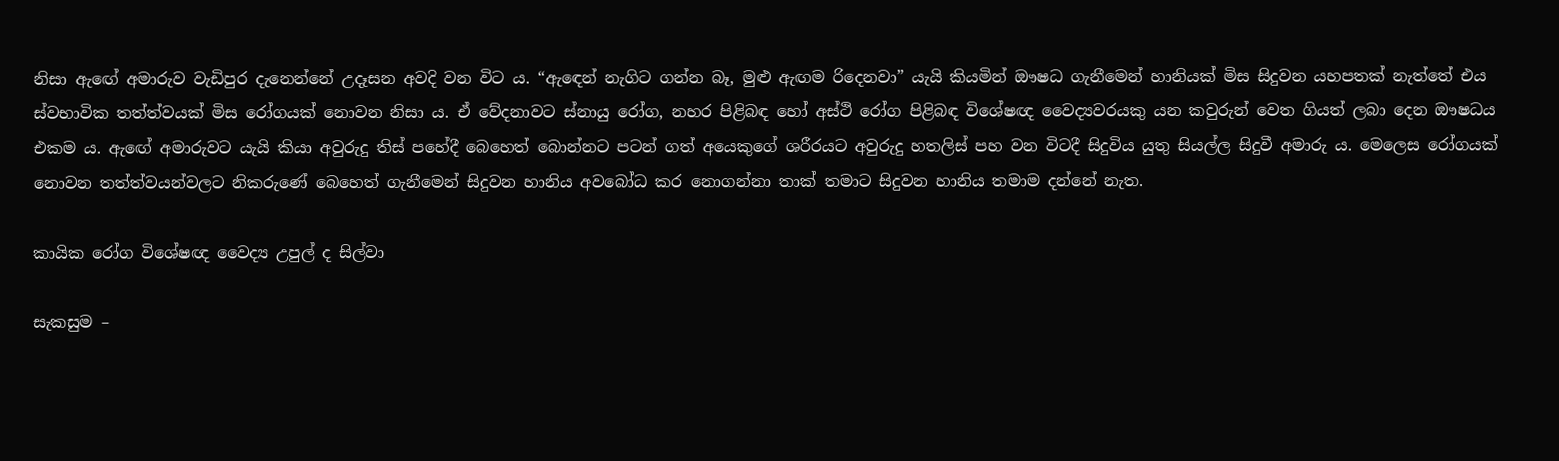නිසා ඇඟේ අමාරුව වැඩිපුර දැනෙන්නේ උදෑසන අවදි වන විට ය. “ඇඳෙන් නැගිට ගන්න බෑ, මුළු ඇඟම රිදෙනවා” යැයි කියමින් ඖෂධ ගැනීමෙන් හානියක් මිස සිදුවන යහපතක් නැත්තේ එය ස්වභාවික තත්ත්වයක් මිස රෝගයක් නොවන නිසා ය. ඒ වේදනාවට ස්නායු රෝග, නහර පිළිබඳ හෝ අස්ථි රෝග පිළිබඳ විශේෂඥ වෛද්‍යවරයකු යන කවුරුන් වෙත ගියත් ලබා දෙන ඖෂධය එකම ය. ඇඟේ අමාරුවට යැයි කියා අවුරුදු තිස් පහේදී බෙහෙත් බොන්නට පටන් ගත් අයෙකුගේ ශරීරයට අවුරුදු හතලිස් පහ වන විටදී සිදුවිය යුතු සියල්ල සිදුවී අමාරු ය. මෙලෙස රෝගයක් නොවන තත්ත්වයන්වලට නිකරුණේ බෙහෙත් ගැනීමෙන් සිදුවන හානිය අවබෝධ කර නොගන්නා තාක් තමාට සිදුවන හානිය තමාම දන්නේ නැත.

කායික රෝග විශේෂඥ වෛද්‍ය උපුල් ද සිල්වා

සැකසුම –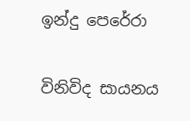ඉන්දු පෙරේරා

විනිවිද සායනය